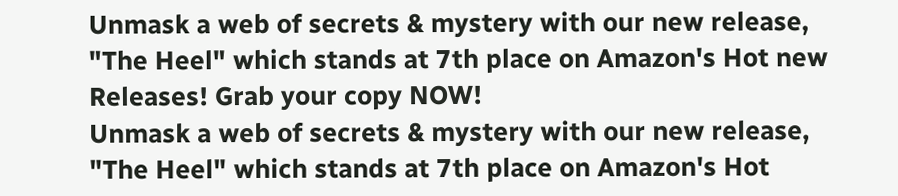Unmask a web of secrets & mystery with our new release, "The Heel" which stands at 7th place on Amazon's Hot new Releases! Grab your copy NOW!
Unmask a web of secrets & mystery with our new release, "The Heel" which stands at 7th place on Amazon's Hot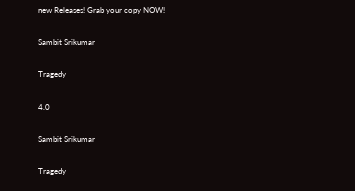new Releases! Grab your copy NOW!

Sambit Srikumar

Tragedy

4.0

Sambit Srikumar

Tragedy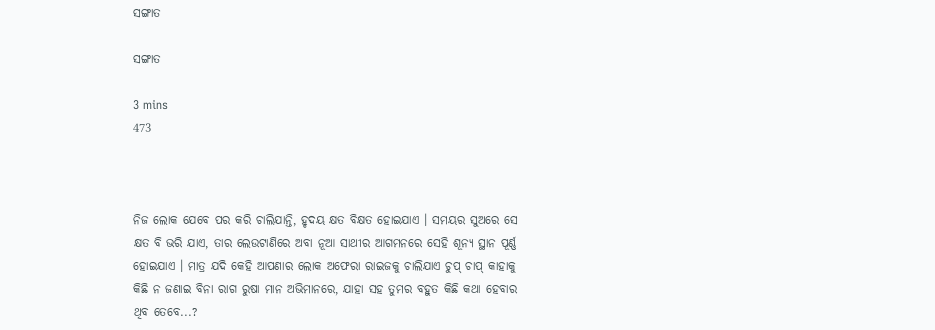ସଙ୍ଗାତ

ସଙ୍ଗାତ

3 mins
473



ନିଜ ଲୋକ ଯେବେ ପର କରି ଚାଲିଯାନ୍ତି, ହୃଦୟ କ୍ଷତ ବିକ୍ଷତ ହୋଇଯାଏ । ସମୟର ସୁଅରେ ସେ କ୍ଷତ ବି ଭରି ଯାଏ, ତାର ଲେଉଟାଣିରେ ଅବା ନୂଆ ସାଥୀର ଆଗମନରେ ସେହି ଶୂନ୍ୟ ସ୍ଥାନ ପୂର୍ଣ୍ଣ ହୋଇଯାଏ । ମାତ୍ର ଯଦି କେହି ଆପଣାର ଲୋକ ଅଫେରା ରାଇଜକୁ ଚାଲିଯାଏ ଚୁପ୍ ଚାପ୍ କାହାକୁ କିଛି ନ ଜଣାଇ ବିନା ରାଗ ରୁଷା ମାନ ଅଭିମାନରେ, ଯାହା ସହ ତୁମର ବହୁତ କିଛି କଥା ହେବାର ଥିବ ତେବେ...?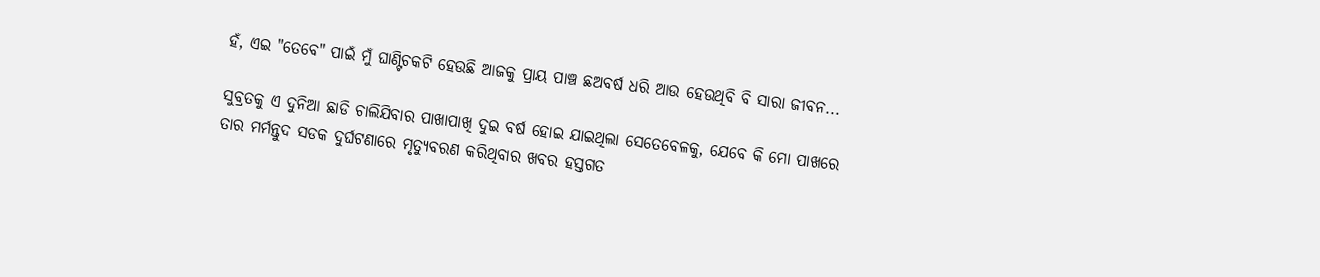ହଁ, ଏଇ "ତେବେ" ପାଇଁ ମୁଁ ଘାଣ୍ଟିଚକଟି ହେଉଛି ଆଜକୁ ପ୍ରାୟ ପାଞ୍ଚ ଛଅବର୍ଷ ଧରି ଆଉ ହେଉଥିବି ବି ସାରା ଜୀବନ...

ସୁବ୍ରତକୁ ଏ ଦୁନିଆ ଛାଡି ଚାଲିଯିବାର ପାଖାପାଖି ଦୁଇ ବର୍ଷ ହୋଇ ଯାଇଥିଲା ସେତେବେଳକୁ, ଯେବେ କି ମୋ ପାଖରେ ତାର ମର୍ମନ୍ତୁଦ ସଡକ ଦୁର୍ଘଟଣାରେ ମୃତ୍ୟୁବରଣ କରିଥିବାର ଖବର ହସ୍ତଗତ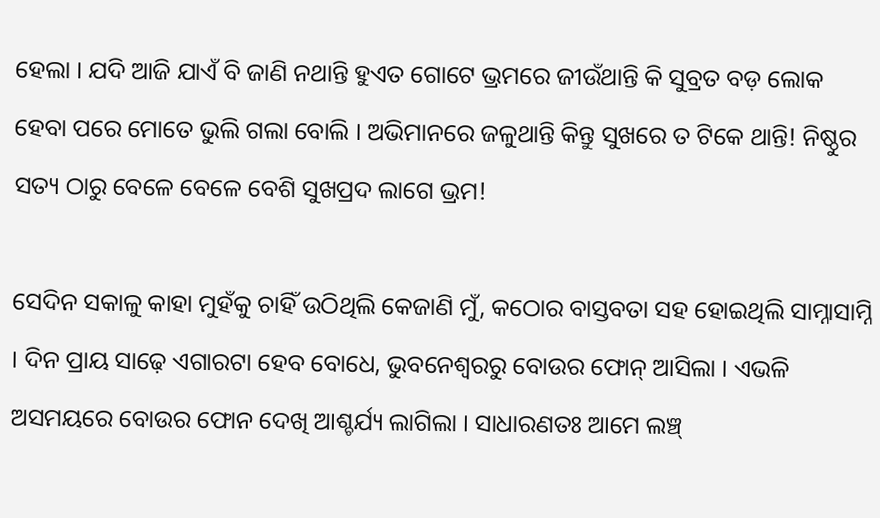ହେଲା । ଯଦି ଆଜି ଯାଏଁ ବି ଜାଣି ନଥାନ୍ତି ହୁଏତ ଗୋଟେ ଭ୍ରମରେ ଜୀଉଁଥାନ୍ତି କି ସୁବ୍ରତ ବଡ଼ ଲୋକ ହେବା ପରେ ମୋତେ ଭୁଲି ଗଲା ବୋଲି । ଅଭିମାନରେ ଜଳୁଥାନ୍ତି କିନ୍ତୁ ସୁଖରେ ତ ଟିକେ ଥାନ୍ତି! ନିଷ୍ଠୁର ସତ୍ୟ ଠାରୁ ବେଳେ ବେଳେ ବେଶି ସୁଖପ୍ରଦ ଲାଗେ ଭ୍ରମ!

ସେଦିନ ସକାଳୁ କାହା ମୁହଁକୁ ଚାହିଁ ଉଠିଥିଲି କେଜାଣି ମୁଁ, କଠୋର ବାସ୍ତବତା ସହ ହୋଇଥିଲି ସାମ୍ନାସାମ୍ନି । ଦିନ ପ୍ରାୟ ସାଢ଼େ ଏଗାରଟା ହେବ ବୋଧେ, ଭୁବନେଶ୍ବରରୁ ବୋଉର ଫୋନ୍ ଆସିଲା । ଏଭଳି ଅସମୟରେ ବୋଉର ଫୋନ ଦେଖି ଆଶ୍ଚର୍ଯ୍ୟ ଲାଗିଲା । ସାଧାରଣତଃ ଆମେ ଲଞ୍ଚ୍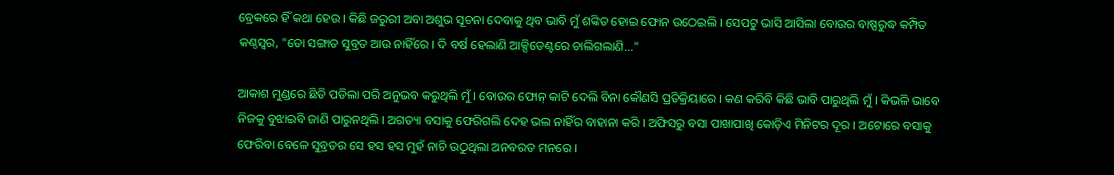ବ୍ରେକରେ ହିଁ କଥା ହେଉ । କିଛି ଜରୁରୀ ଅବା ଅଶୁଭ ସୂଚନା ଦେବାକୁ ଥିବ ଭାବି ମୁଁ ଶଙ୍କିତ ହୋଇ ଫୋନ ଉଠେଇଲି । ସେପଟୁ ଭାସି ଆସିଲା ବୋଉର ବାଷ୍ପରୁଦ୍ଧ କମ୍ପିତ କଣ୍ଠସ୍ଵର, "ତୋ ସଙ୍ଗାତ ସୁବ୍ରତ ଆଉ ନାହିଁରେ । ଦି ବର୍ଷ ହେଲାଣି ଆକ୍ସିଡେଣ୍ଟରେ ଚାଲିଗଲାଣି..."

ଆକାଶ ମୁଣ୍ଡରେ ଛିଡି ପଡିଲା ପରି ଅନୁଭବ କରୁଥିଲି ମୁଁ । ବୋଉର ଫୋନ୍ କାଟି ଦେଲି ବିନା କୌଣସି ପ୍ରତିକ୍ରିୟାରେ । କଣ କରିବି କିଛି ଭାବି ପାରୁଥିଲି ମୁଁ । କିଭଳି ଭାବେ ନିଜକୁ ବୁଝାଇବି ଜାଣି ପାରୁନଥିଲି । ଅଗତ୍ୟା ବସାକୁ ଫେରିଗଲି ଦେହ ଭଲ ନାହିଁର ବାହାନା କରି । ଅଫିସରୁ ବସା ପାଖାପାଖି କୋଡ଼ିଏ ମିନିଟର ଦୂର । ଅଟୋରେ ବସାକୁ ଫେରିବା ବେଳେ ସୁବ୍ରତର ସେ ହସ ହସ ମୁହଁ ନାଚି ଉଠୁଥିଲା ଅନବରତ ମନରେ ।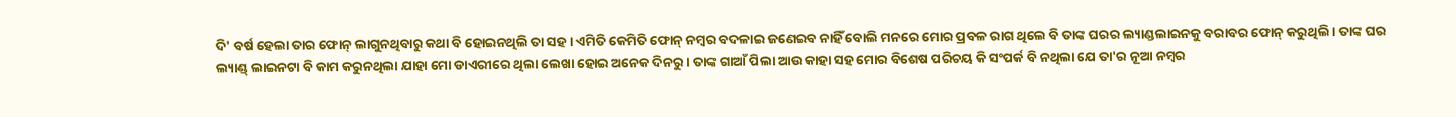ଦି' ବର୍ଷ ହେଲା ତାର ଫୋନ୍ ଲାଗୁନଥିବାରୁ କଥା ବି ହୋଇନଥିଲି ତା ସହ । ଏମିତି କେମିତି ଫୋନ୍ ନମ୍ବର ବଦଳାଇ ଜଣେଇବ ନାହିଁ ବୋଲି ମନରେ ମୋର ପ୍ରବଳ ରାଗ ଥିଲେ ବି ତାଙ୍କ ଘରର ଲ୍ୟାଣ୍ଡଲାଇନକୁ ବରାବର ଫୋନ୍ କରୁଥିଲି । ତାଙ୍କ ଘର ଲ୍ୟାଣ୍ଡ୍ ଲାଇନଟା ବି କାମ କରୁନଥିଲା ଯାହା ମୋ ଡାଏରୀରେ ଥିଲା ଲେଖା ହୋଇ ଅନେକ ଦିନରୁ । ତାଙ୍କ ଗାଆଁ ପିଲା ଆଉ କାହା ସହ ମୋର ବିଶେଷ ପରିଚୟ କି ସଂପର୍କ ବି ନଥିଲା ଯେ ତା'ର ନୂଆ ନମ୍ବର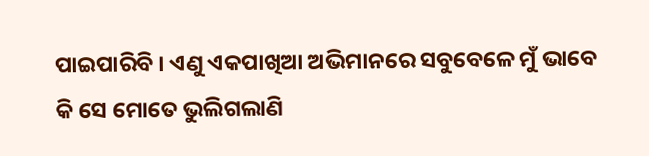ପାଇପାରିବି । ଏଣୁ ଏକପାଖିଆ ଅଭିମାନରେ ସବୁବେଳେ ମୁଁ ଭାବେ କି ସେ ମୋତେ ଭୁଲିଗଲାଣି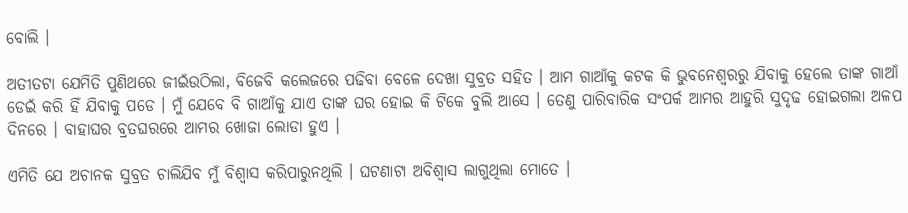ବୋଲି ।

ଅତୀତଟା ଯେମିତି ପୁଣିଥରେ ଜୀଇଁଉଠିଲା, ବିଜେବି କଲେଜରେ ପଢିବା ବେଳେ ଦେଖା ସୁବ୍ରତ ସହିତ । ଆମ ଗାଆଁକୁ କଟକ କି ଭୁବନେଶ୍ୱରରୁ ଯିବାକୁ ହେଲେ ତାଙ୍କ ଗାଆଁ ଡେଇଁ କରି ହିଁ ଯିବାକୁ ପଡେ । ମୁଁ ଯେବେ ବି ଗାଆଁକୁ ଯାଏ ତାଙ୍କ ଘର ହୋଇ କି ଟିକେ ବୁଲି ଆସେ । ତେଣୁ ପାରିବାରିକ ସଂପର୍କ ଆମର ଆହୁରି ସୁଦୃଢ ହୋଇଗଲା ଅଳପ ଦିନରେ । ବାହାଘର ବ୍ରତଘରରେ ଆମର ଖୋଜା ଲୋଡା ହୁଏ ।

ଏମିତି ଯେ ଅଚାନକ ସୁବ୍ରତ ଚାଲିଯିବ ମୁଁ ବିଶ୍ୱାସ କରିପାରୁନଥିଲି । ଘଟଣାଟା ଅବିଶ୍ଵାସ ଲାଗୁଥିଲା ମୋତେ ।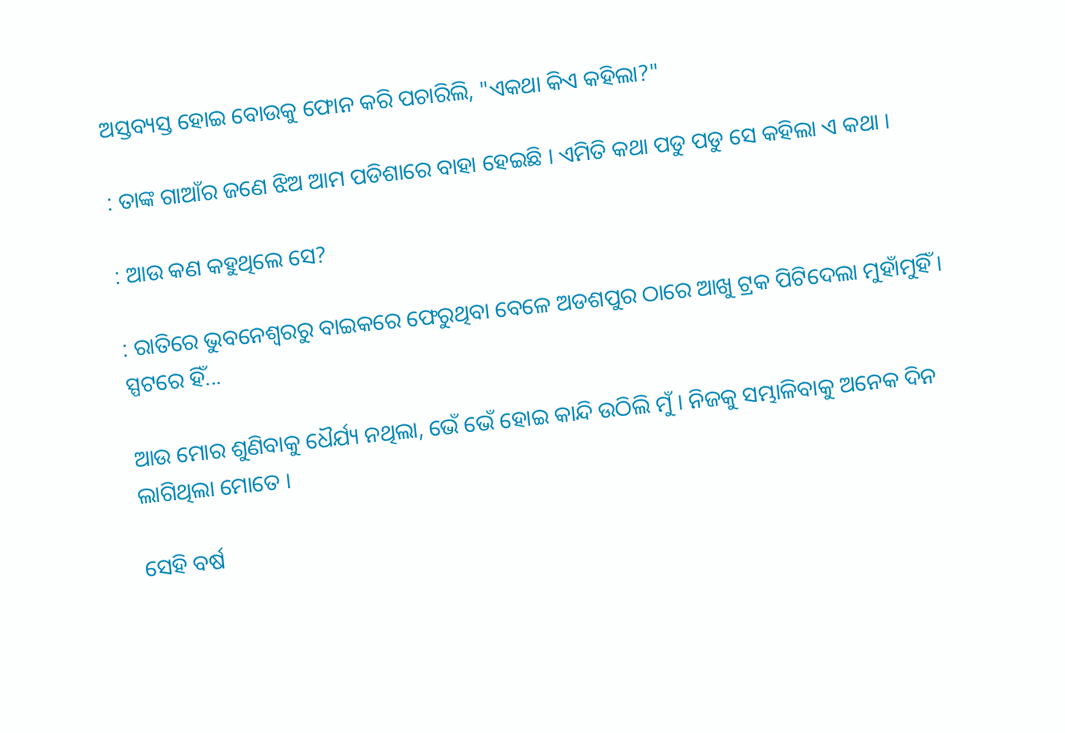ଅସ୍ତବ୍ୟସ୍ତ ହୋଇ ବୋଉକୁ ଫୋନ କରି ପଚାରିଲି, "ଏକଥା କିଏ କହିଲା?"

: ତାଙ୍କ ଗାଆଁର ଜଣେ ଝିଅ ଆମ ପଡିଶାରେ ବାହା ହେଇଛି । ଏମିତି କଥା ପଡୁ ପଡୁ ସେ କହିଲା ଏ କଥା ।

: ଆଉ କଣ କହୁଥିଲେ ସେ?

: ରାତିରେ ଭୁବନେଶ୍ଵରରୁ ବାଇକରେ ଫେରୁଥିବା ବେଳେ ଅଡଶପୁର ଠାରେ ଆଖୁ ଟ୍ରକ ପିଟିଦେଲା ମୁହାଁମୁହିଁ । ସ୍ପଟରେ ହିଁ...

ଆଉ ମୋର ଶୁଣିବାକୁ ଧୈର୍ଯ୍ୟ ନଥିଲା, ଭେଁ ଭେଁ ହୋଇ କାନ୍ଦି ଉଠିଲି ମୁଁ । ନିଜକୁ ସମ୍ଭାଳିବାକୁ ଅନେକ ଦିନ ଲାଗିଥିଲା ମୋତେ ।

ସେହି ବର୍ଷ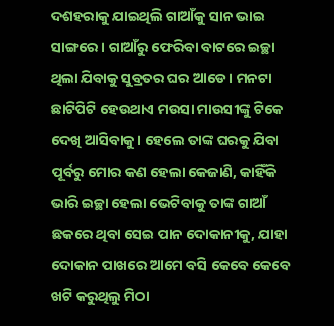ଦଶହରାକୁ ଯାଇଥିଲି ଗାଆଁକୁ ସାନ ଭାଇ ସାଙ୍ଗରେ । ଗାଆଁରୁ ଫେରିବା ବାଟରେ ଇଚ୍ଛା ଥିଲା ଯିବାକୁ ସୁବ୍ରତର ଘର ଆଡେ । ମନଟା ଛାଟିପିଟି ହେଉଥାଏ ମଉସା ମାଉସୀଙ୍କୁ ଟିକେ ଦେଖି ଆସିବାକୁ । ହେଲେ ତାଙ୍କ ଘରକୁ ଯିବା ପୂର୍ବରୁ ମୋର କଣ ହେଲା କେଜାଣି, କାହିଁକି ଭାରି ଇଚ୍ଛା ହେଲା ଭେଟିବାକୁ ତାଙ୍କ ଗାଆଁ ଛକରେ ଥିବା ସେଇ ପାନ ଦୋକାନୀକୁ, ଯାହା ଦୋକାନ ପାଖରେ ଆମେ ବସି କେବେ କେବେ ଖଟି କରୁଥିଲୁ ମିଠା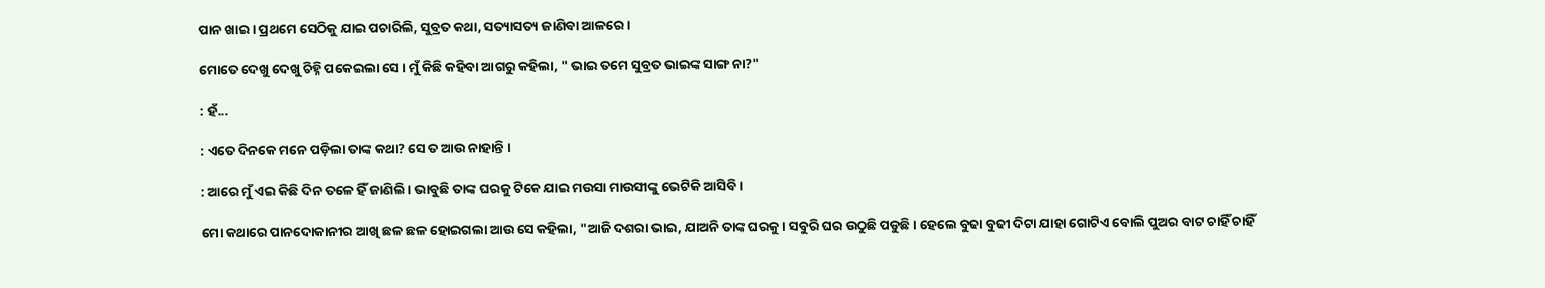ପାନ ଖାଇ । ପ୍ରଥମେ ସେଠିକୁ ଯାଇ ପଚାରିଲି, ସୁବ୍ରତ କଥା, ସତ୍ୟାସତ୍ୟ ଜାଣିବା ଆଳରେ ।

ମୋତେ ଦେଖୁ ଦେଖୁ ଚିହ୍ନି ପକେଇଲା ସେ । ମୁଁ କିଛି କହିବା ଆଗରୁ କହିଲା, " ଭାଇ ତମେ ସୁବ୍ରତ ଭାଇଙ୍କ ସାଙ୍ଗ ନା?"

: ହଁ...

: ଏତେ ଦିନକେ ମନେ ପଡ଼ିଲା ତାଙ୍କ କଥା? ସେ ତ ଆଉ ନାହାନ୍ତି ।

: ଆରେ ମୁଁ ଏଇ କିଛି ଦିନ ତଳେ ହିଁ ଜାଣିଲି । ଭାବୁଛି ତାଙ୍କ ଘରକୁ ଟିକେ ଯାଇ ମଉସା ମାଉସୀଙ୍କୁ ଭେଟିକି ଆସିବି ।

ମୋ କଥାରେ ପାନଦୋକାନୀର ଆଖି ଛଳ ଛଳ ହୋଇଗଲା ଆଉ ସେ କହିଲା, "ଆଜି ଦଶରା ଭାଇ, ଯାଅନି ତାଙ୍କ ଘରକୁ । ସବୁରି ଘର ଉଠୁଛି ପଡୁଛି । ହେଲେ ବୁଢା ବୁଢୀ ଦିଟା ଯାହା ଗୋଟିଏ ବୋଲି ପୁଅର ବାଟ ଚାହିଁ ଚାହିଁ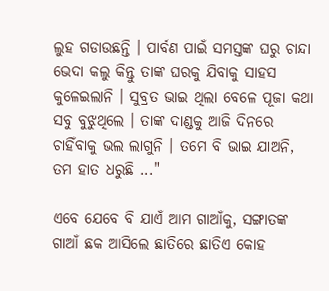ଲୁହ ଗଡାଉଛନ୍ତି । ପାର୍ବଣ ପାଇଁ ସମସ୍ତଙ୍କ ଘରୁ ଚାନ୍ଦା ଭେଦା କଲୁ କିନ୍ତୁ ତାଙ୍କ ଘରକୁ ଯିବାକୁ ସାହସ କୁଳେଇଲାନି । ସୁବ୍ରତ ଭାଇ ଥିଲା ବେଳେ ପୂଜା କଥା ସବୁ ବୁଝୁଥିଲେ । ତାଙ୍କ ଦାଣ୍ଡକୁ ଆଜି ଦିନରେ ଚାହିଁବାକୁ ଭଲ ଲାଗୁନି । ତମେ ବି ଭାଇ ଯାଅନି, ତମ ହାତ ଧରୁଛି ..."

ଏବେ ଯେବେ ବି ଯାଏଁ ଆମ ଗାଆଁକୁ, ସଙ୍ଗାତଙ୍କ ଗାଆଁ ଛକ ଆସିଲେ ଛାତିରେ ଛାତିଏ କୋହ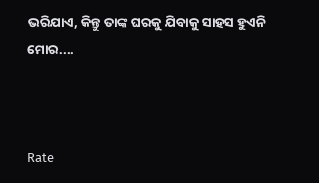ଭରିଯାଏ, କିନ୍ତୁ ତାଙ୍କ ଘରକୁ ଯିବାକୁ ସାହସ ହୁଏନି ମୋର....



Rate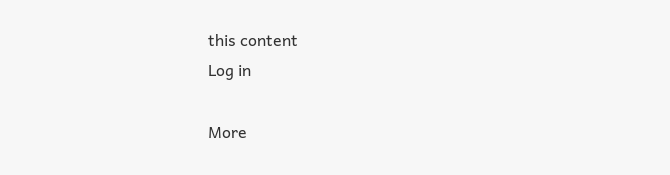this content
Log in

More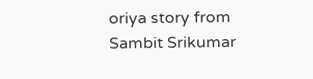oriya story from Sambit Srikumar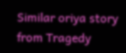Similar oriya story from Tragedy